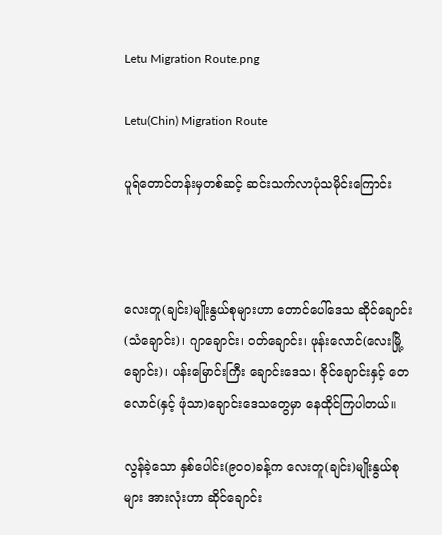Letu Migration Route.png

Letu(Chin) Migration Route

ပူရ်တောင်တန်းမှတစ်ဆင့် ဆင်းသက်လာပုံသမိုင်းကြောင်း



လေးတူ(ချင်း)မျိုးနွယ်စုများဟာ တောင်ပေါ်ဒေသ ဆိုင်ချောင်း(သံချောင်း)၊ ဂျာချောင်း၊ ဝတ်‌ချောင်း၊ ဖုန်းလောင်(လေးမြို့ချောင်း)၊ ပန်းမြောင်းကြီး ချောင်းဒေသ၊ ဇိုင်ချောင်းနှင့် တေလောင်(နှင့် ဖုံသာ)ချောင်းဒေသတွေမှာ နေထိုင်ကြပါတယ်။

လွန်ခဲ့သော နှစ်ပေါင်း(၉၀၀)ခန့်က လေးတူ(ချင်း)မျိုးနွယ်စုများ အားလုံးဟာ ဆိုင်ချောင်း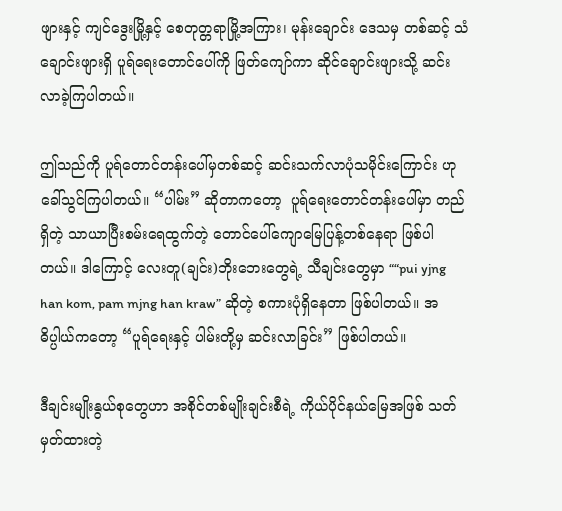ဖျားနှင့် ကျင်ဒွေးမြို့နှင့် စေတုတ္တရာမြို့အကြား၊ မုန်းချောင်း ဒေသမှ တစ်ဆင့် သံချောင်းဖျားရှိ ပူရ်ရေးတောင်ပေါ်ကို ဖြတ်ကျော်ကာ ဆိုင်ချောင်းဖျားသို့ ဆင်းလာခဲ့ကြပါတယ်။

ဤသည်ကို ပူရ်တောင်တန်းပေါ်မှတစ်ဆင့် ဆင်းသက်လာပုံသမိုင်းကြောင်း ဟု ခေါ်သွင်ကြပါတယ်။ “ပါမ်း” ဆိုတာကတော့  ပူရ်ရေးတောင်တန်းပေါ်မှာ တည်ရှိတဲ့ သာယာပြီးစမ်းရေထွက်တဲ့ တောင်ပေါ်ကျောမြေပြန့်တစ်နေရာ ဖြစ်ပါတယ်။ ဒါကြောင့် လေးတူ(ချင်း)ဘိုးဘေးတွေရဲ့ သီချင်းတွေမှာ ““pui yjng han kom, pam mjng han kraw” ဆိုတဲ့ စကားပုံရှိနေတာ ဖြစ်ပါတယ်။ အဓိပ္ပါယ်ကတော့ “ပူရ်ရေးနှင့် ပါမ်းတို့မှ ဆင်းလာခြင်း” ဖြစ်ပါတယ်။

ဒီချင်းမျိုးနွယ်စုတွေဟာ အစိုင်တစ်မျိုးချင်းစီရဲ့ ကိုယ်ပိုင်နယ်မြေအဖြစ် သတ်မှတ်ထားတဲ့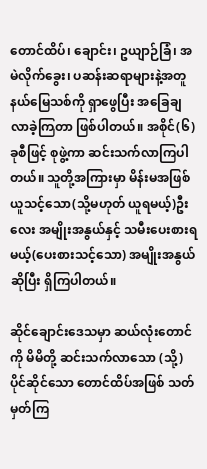တောင်ထိပ်၊ ချောင်း၊ ဥယျာဉ်ခြံ၊ အမဲလိုက်ခွေး၊ ပဆန်းဆရာများနဲ့အတူ နယ်မြေသစ်ကို ရှာဖွေပြီး အခြေချလာခဲ့ကြတာ ဖြစ်ပါတယ်။ အစိုင်(၆)ခုစီဖြင့် စုဖွဲ့ကာ ဆင်းသက်လာကြပါတယ်။ သူတို့အကြားမှာ မိန်းမအဖြစ်ယူသင့်သော(သို့မဟုတ် ယူရမယ့်)ဦးလေး အမျိုးအနွယ်နှင့် သမီးပေးစားရမယ့်(ပေးစားသင့်သော) အမျိုးအနွယ်ဆိုပြီး ရှိကြပါတယ်။

ဆိုင်ချောင်းဒေသမှာ ဆယ်လုံးတောင်ကို မိမိတို့ ဆင်းသက်လာသော (သို့) ပိုင်ဆိုင်သော တောင်ထိပ်အဖြစ် သတ်မှတ်ကြ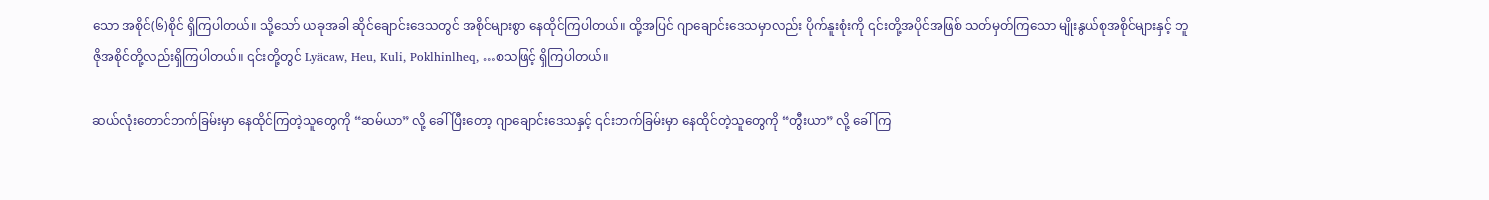သော အစိုင်(၆)စိုင် ရှိကြပါတယ်။ သို့သော် ယခုအခါ ဆိုင်ချောင်းဒေသတွင် အစိုင်များစွာ နေထိုင်ကြပါတယ်။ ထို့အပြင် ဂျာချောင်းဒေသမှာလည်း ပိုက်နူးစုံးကို ၎င်းတို့အပိုင်အဖြစ် သတ်မှတ်ကြသော မျိုးနွယ်စုအစိုင်များနှင့် ဘူဇိုအစိုင်တို့လည်းရှိကြပါတယ်။ ၎င်းတို့တွင် Lyäcaw, Heu, Kuli, Poklhinlheq, …စသဖြင့် ရှိကြပါတယ်။

ဆယ်လုံးတောင်ဘက်ခြမ်းမှာ နေထိုင်ကြတဲ့သူတွေကို “ဆမ်ယာ” လို့ ခေါ်ပြီးတော့ ဂျာချောင်းဒေသနှင့် ၎င်းဘက်ခြမ်းမှာ နေထိုင်တဲ့သူတွေကို “တွီးယာ” လို့ ခေါ်ကြ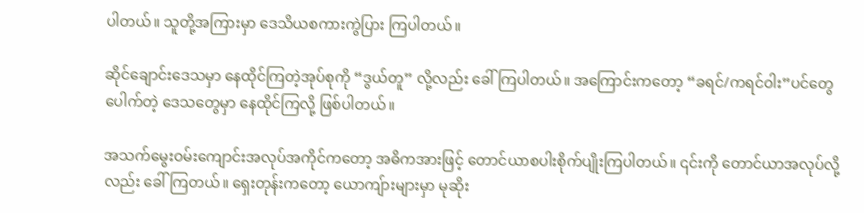ပါတယ်။ သူတို့အကြားမှာ ဒေသိယစကားကွဲပြား ကြပါတယ်။

ဆိုင်ချောင်းဒေသမှာ နေထိုင်ကြတဲ့အုပ်စုကို “ဒွယ်တူ” လို့လည်း ခေါ်ကြပါတယ်။ အကြောင်းကတော့ “ခရင်/ကရင်ဝါး”ပင်တွေ ပေါက်တဲ့ ဒေသတွေမှာ နေထိုင်ကြလို့ ဖြစ်ပါတယ်။

အသက်မွေးဝမ်းကျောင်းအလုပ်အကိုင်ကတော့ အဓိကအားဖြင့် တောင်ယာစပါးစိုက်ပျိုးကြပါတယ်။ ၎င်းကို တောင်ယာအလုပ်လို့လည်း ခေါ်ကြတယ်။ ရှေးတုန်းကတော့ ယောကျ်ားများမှာ မုဆိုး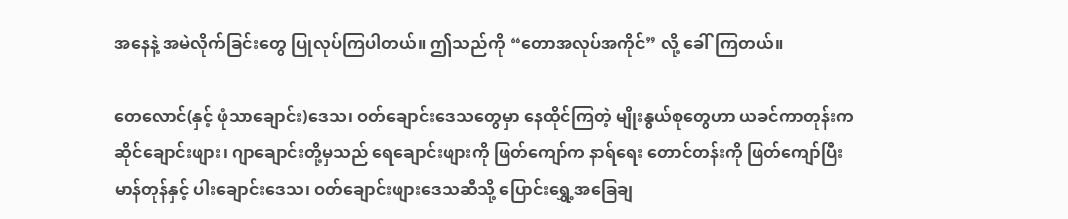အနေနဲ့ အမဲလိုက်ခြင်းတွေ ပြုလုပ်ကြပါတယ်။ ဤသည်ကို “တောအလုပ်အကိုင်” လို့ ခေါ်ကြတယ်။

တေလောင်(နှင့် ဖုံသာချောင်း)ဒေသ၊ ဝတ်ချောင်းဒေသတွေမှာ နေထိုင်ကြတဲ့ မျိုးနွယ်စုတွေဟာ ယခင်ကာတုန်းက ဆိုင်ချောင်းဖျား၊ ဂျာချောင်းတို့မှသည် ရေချောင်းဖျားကို ဖြတ်ကျော်က နာရ်ရေး တောင်တန်းကို ဖြတ်ကျော်ပြီး မာန်တုန်နှင့် ပါးချောင်းဒေသ၊ ဝတ်ချောင်းဖျားဒေသဆီသို့ ပြောင်းရွှေ့အခြေချ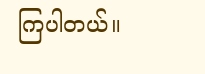ကြပါတယ်။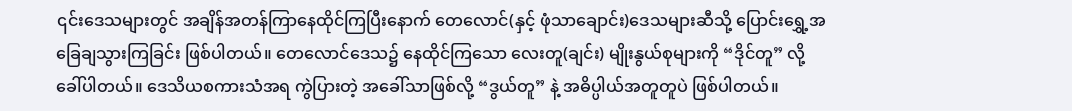၎င်းဒေသများတွင် အချိန်အတန်ကြာနေထိုင်ကြပြီးနောက် တေလောင်(နှင့် ဖုံသာချောင်း)ဒေသများဆီသို့ ပြောင်းရွှေ့အခြေချသွားကြခြင်း ဖြစ်ပါတယ်။ တေလောင်ဒေသ၌ နေထိုင်ကြသော လေးတူ(ချင်း) မျိုးနွယ်စုများကို “ဒိုင်တူ” လို့ ခေါ်ပါတယ်။ ဒေသိယစကားသံအရ ကွဲပြားတဲ့ အခေါ်သာဖြစ်လို့ “ဒွယ်တူ” နဲ့ အဓိပ္ပါယ်အတူတူပဲ ဖြစ်ပါတယ်။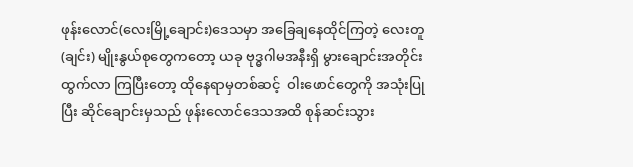ဖုန်းလောင်(လေးမြို့ချောင်း)ဒေသမှာ အခြေချနေထိုင်ကြတဲ့ လေးတူ(ချင်း) မျိုးနွယ်စုတွေကတော့ ယခု ဗုဒ္ဓဂါမအနီးရှိ မွားချောင်းအတိုင်း ထွက်လာ ကြပြီးတော့ ထိုနေရာမှတစ်ဆင့်  ဝါးဖောင်တွေကို အသုံးပြုပြီး ဆိုင်ချောင်းမှသည် ဖုန်းလောင်ဒေသအထိ စုန်ဆင်းသွား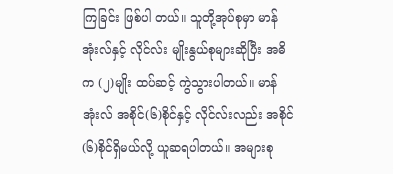ကြခြင်း ဖြစ်ပါ တယ်။ သူတို့အုပ်စုမှာ မာန်အုံးလ်နှင့် လိုင်လ်း မျိုးနွယ်စုများဆိုပြီး အဓိက (၂)မျိုး ထပ်ဆင့် ကွဲသွားပါတယ်။ မာန်အုံးလ် အစိုင်(၆)စိုင်နှင့် လိုင်လ်းလည်း အစိုင်(၆)စိုင်ရှိမယ်လို့ ယူဆရပါတယ်။ အများစု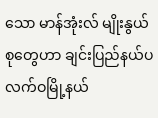သော မာန်အုံးလ် မျိုးနွယ်စုတွေဟာ ချင်းပြည်နယ်ပလက်ဝမြို့နယ်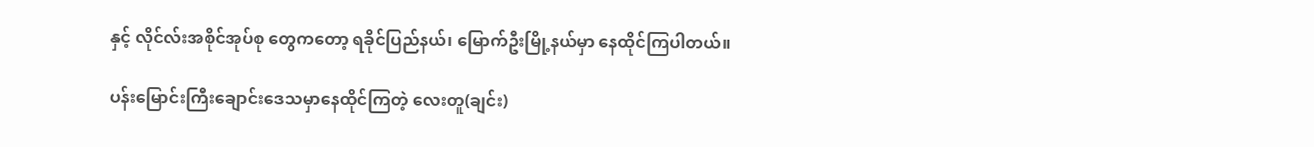နှင့် လိုင်လ်းအစိုင်အုပ်စု တွေကတော့ ရခိုင်ပြည်နယ်၊ မြောက်ဦးမြို့နယ်မှာ နေထိုင်ကြပါတယ်။

ပန်းမြောင်းကြီးချောင်းဒေသမှာနေထိုင်ကြတဲ့ လေးတူ(ချင်း)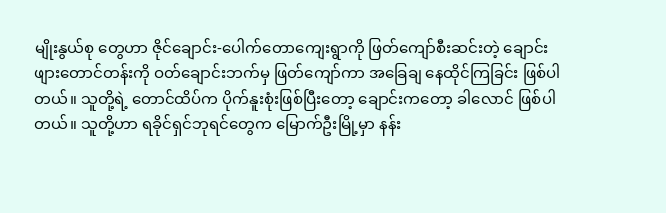မျိုးနွယ်စု တွေဟာ ဇိုင်ချောင်း-ပေါက်တောကျေးရွာကို ဖြတ်ကျော်စီးဆင်းတဲ့ ချောင်းဖျားတောင်တန်းကို ဝတ်ချောင်းဘက်မှ ဖြတ်ကျော်ကာ အခြေချ နေထိုင်ကြခြင်း ဖြစ်ပါတယ်။ သူတို့ရဲ့ တောင်ထိပ်က ပိုက်နူးစုံးဖြစ်ပြီးတော့ ချောင်းကတော့ ခါလောင် ဖြစ်ပါတယ်။ သူတို့ဟာ ရခိုင်ရှင်ဘုရင်တွေက မြောက်ဦးမြို့မှာ နန်း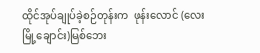ထိုင်အုပ်ချုပ်ခဲ့စဉ်တုန်းက  ဖုန်းလောင် (လေးမြို့‌ချောင်း)မြစ်ဘေး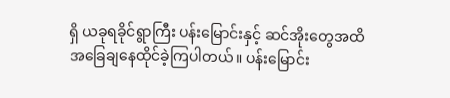ရှိ ယခုရခိုင်ရွာကြီး ပန်းမြောင်းနှင့် ဆင်အိုးတွေအထိ အခြေချနေထိုင်ခဲ့ကြပါတယ်။ ပန်းမြောင်း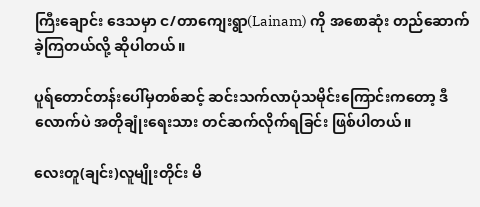ကြီးချောင်း ဒေသမှာ င/တာကျေးရွာ(Lainam) ကို အစောဆုံး တည်ဆောက်ခဲ့ကြတယ်လို့ ဆိုပါတယ်။

ပူရ်တောင်တန်းပေါ်မှတစ်ဆင့် ဆင်းသက်လာပုံသမိုင်းကြောင်းကတော့ ဒီလောက်ပဲ အတိုချုံးရေးသား တင်ဆက်လိုက်ရခြင်း ဖြစ်ပါတယ်။

လေးတူ(ချင်း)လူမျိုးတိုင်း မိ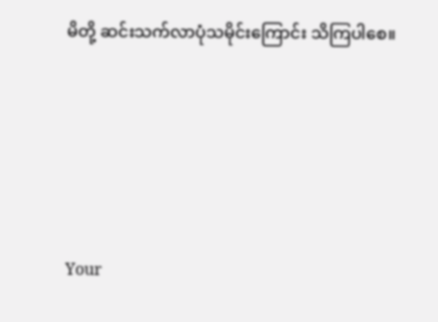မိတို့ ဆင်းသက်လာပုံသမိုင်းကြောင်း သိကြပါစေ။





Your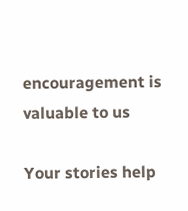encouragement is valuable to us

Your stories help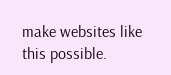make websites like this possible.